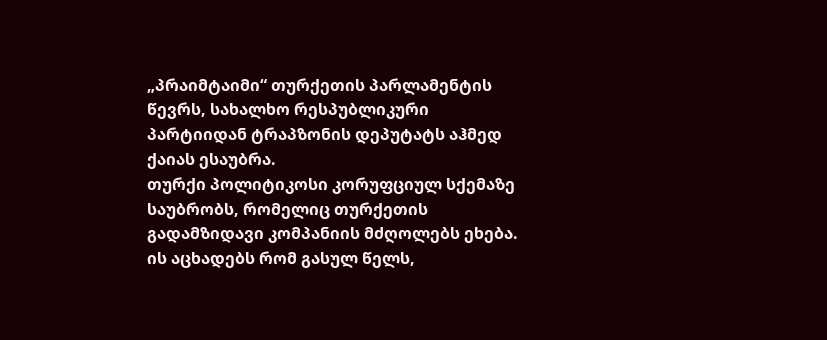„პრაიმტაიმი“ თურქეთის პარლამენტის წევრს, სახალხო რესპუბლიკური პარტიიდან ტრაპზონის დეპუტატს აჰმედ ქაიას ესაუბრა.
თურქი პოლიტიკოსი კორუფციულ სქემაზე საუბრობს, რომელიც თურქეთის გადამზიდავი კომპანიის მძღოლებს ეხება. ის აცხადებს რომ გასულ წელს,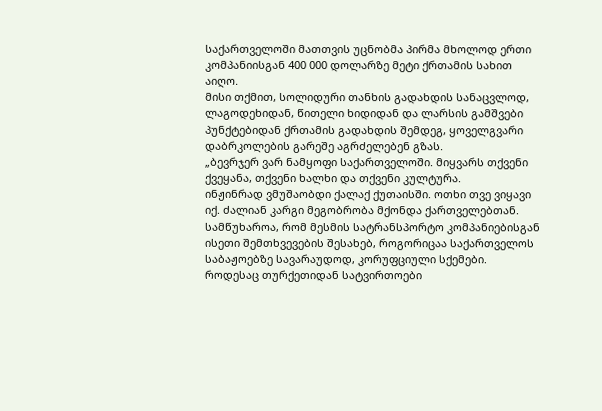საქართველოში მათთვის უცნობმა პირმა მხოლოდ ერთი კომპანიისგან 400 000 დოლარზე მეტი ქრთამის სახით აიღო.
მისი თქმით, სოლიდური თანხის გადახდის სანაცვლოდ, ლაგოდეხიდან, წითელი ხიდიდან და ლარსის გამშვები პუნქტებიდან ქრთამის გადახდის შემდეგ, ყოველგვარი დაბრკოლების გარეშე აგრძელებენ გზას.
„ბევრჯერ ვარ ნამყოფი საქართველოში. მიყვარს თქვენი ქვეყანა, თქვენი ხალხი და თქვენი კულტურა.
ინჟინრად ვმუშაობდი ქალაქ ქუთაისში. ოთხი თვე ვიყავი იქ. ძალიან კარგი მეგობრობა მქონდა ქართველებთან.
სამწუხაროა, რომ მესმის სატრანსპორტო კომპანიებისგან ისეთი შემთხვევების შესახებ, როგორიცაა საქართველოს საბაჟოებზე სავარაუდოდ, კორუფციული სქემები.
როდესაც თურქეთიდან სატვირთოები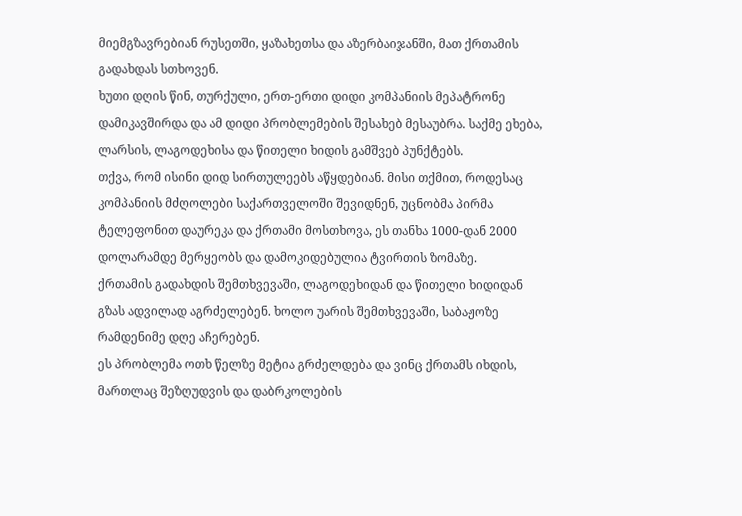მიემგზავრებიან რუსეთში, ყაზახეთსა და აზერბაიჯანში, მათ ქრთამის გადახდას სთხოვენ.
ხუთი დღის წინ, თურქული, ერთ-ერთი დიდი კომპანიის მეპატრონე დამიკავშირდა და ამ დიდი პრობლემების შესახებ მესაუბრა. საქმე ეხება, ლარსის, ლაგოდეხისა და წითელი ხიდის გამშვებ პუნქტებს.
თქვა, რომ ისინი დიდ სირთულეებს აწყდებიან. მისი თქმით, როდესაც კომპანიის მძღოლები საქართველოში შევიდნენ, უცნობმა პირმა ტელეფონით დაურეკა და ქრთამი მოსთხოვა, ეს თანხა 1000-დან 2000 დოლარამდე მერყეობს და დამოკიდებულია ტვირთის ზომაზე.
ქრთამის გადახდის შემთხვევაში, ლაგოდეხიდან და წითელი ხიდიდან გზას ადვილად აგრძელებენ. ხოლო უარის შემთხვევაში, საბაჟოზე რამდენიმე დღე აჩერებენ.
ეს პრობლემა ოთხ წელზე მეტია გრძელდება და ვინც ქრთამს იხდის, მართლაც შეზღუდვის და დაბრკოლების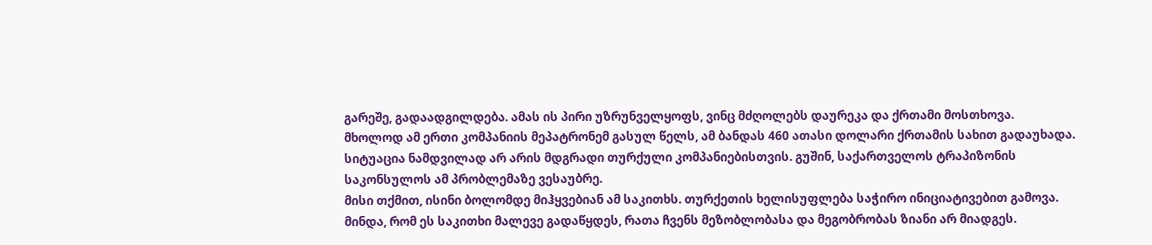გარეშე, გადაადგილდება. ამას ის პირი უზრუნველყოფს, ვინც მძღოლებს დაურეკა და ქრთამი მოსთხოვა.
მხოლოდ ამ ერთი კომპანიის მეპატრონემ გასულ წელს, ამ ბანდას 460 ათასი დოლარი ქრთამის სახით გადაუხადა.
სიტუაცია ნამდვილად არ არის მდგრადი თურქული კომპანიებისთვის. გუშინ, საქართველოს ტრაპიზონის საკონსულოს ამ პრობლემაზე ვესაუბრე.
მისი თქმით, ისინი ბოლომდე მიჰყვებიან ამ საკითხს. თურქეთის ხელისუფლება საჭირო ინიციატივებით გამოვა.
მინდა, რომ ეს საკითხი მალევე გადაწყდეს, რათა ჩვენს მეზობლობასა და მეგობრობას ზიანი არ მიადგეს.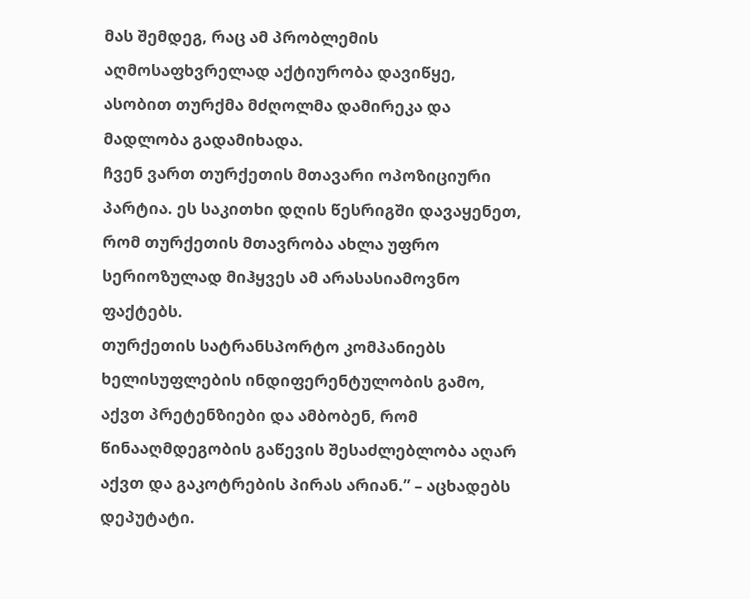მას შემდეგ, რაც ამ პრობლემის აღმოსაფხვრელად აქტიურობა დავიწყე, ასობით თურქმა მძღოლმა დამირეკა და მადლობა გადამიხადა.
ჩვენ ვართ თურქეთის მთავარი ოპოზიციური პარტია. ეს საკითხი დღის წესრიგში დავაყენეთ, რომ თურქეთის მთავრობა ახლა უფრო სერიოზულად მიჰყვეს ამ არასასიამოვნო ფაქტებს.
თურქეთის სატრანსპორტო კომპანიებს ხელისუფლების ინდიფერენტულობის გამო, აქვთ პრეტენზიები და ამბობენ, რომ წინააღმდეგობის გაწევის შესაძლებლობა აღარ აქვთ და გაკოტრების პირას არიან.” – აცხადებს დეპუტატი.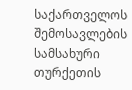საქართველოს შემოსავლების სამსახური თურქეთის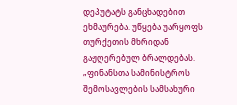დეპუტატს განცხადებით ეხმაურება. უწყება უარყოფს თურქეთის მხრიდან გაჟღერებულ ბრალდებას.
„ფინანსთა სამინისტროს შემოსავლების სამსახური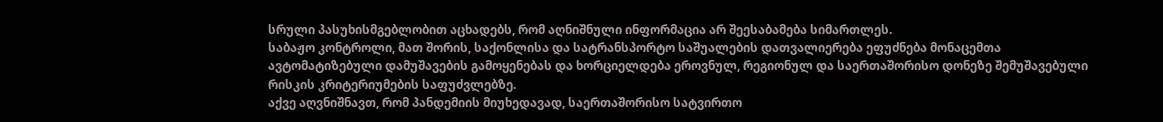სრული პასუხისმგებლობით აცხადებს, რომ აღნიშნული ინფორმაცია არ შეესაბამება სიმართლეს.
საბაჟო კონტროლი, მათ შორის, საქონლისა და სატრანსპორტო საშუალების დათვალიერება ეფუძნება მონაცემთა ავტომატიზებული დამუშავების გამოყენებას და ხორციელდება ეროვნულ, რეგიონულ და საერთაშორისო დონეზე შემუშავებული რისკის კრიტერიუმების საფუძვლებზე.
აქვე აღვნიშნავთ, რომ პანდემიის მიუხედავად, საერთაშორისო სატვირთო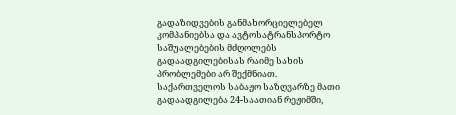გადაზიდვების განმახორციელებელ კომპანიებსა და ავტოსატრანსპორტო საშუალებების მძღოლებს გადაადგილებისას რაიმე სახის პრობლემები არ შექმნიათ.
საქართველოს საბაჟო საზღვარზე მათი გადაადგილება 24-საათიან რეჟიმში,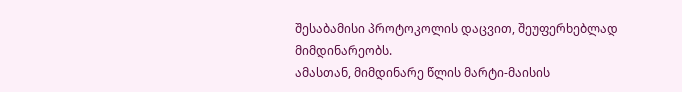შესაბამისი პროტოკოლის დაცვით, შეუფერხებლად მიმდინარეობს.
ამასთან, მიმდინარე წლის მარტი-მაისის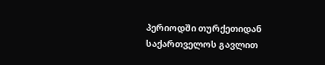პერიოდში თურქეთიდან საქართველოს გავლით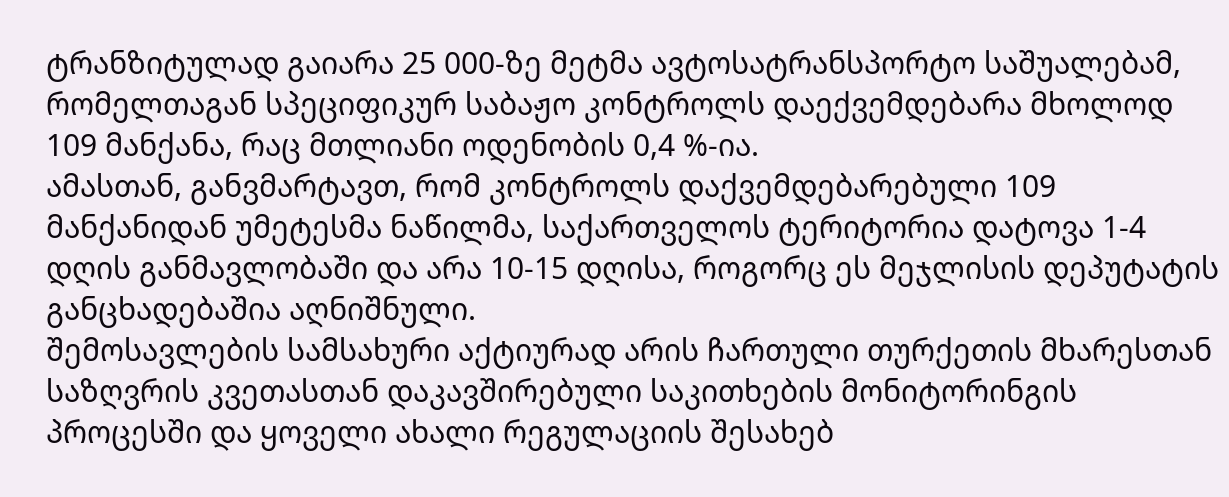ტრანზიტულად გაიარა 25 000-ზე მეტმა ავტოსატრანსპორტო საშუალებამ, რომელთაგან სპეციფიკურ საბაჟო კონტროლს დაექვემდებარა მხოლოდ 109 მანქანა, რაც მთლიანი ოდენობის 0,4 %-ია.
ამასთან, განვმარტავთ, რომ კონტროლს დაქვემდებარებული 109 მანქანიდან უმეტესმა ნაწილმა, საქართველოს ტერიტორია დატოვა 1-4 დღის განმავლობაში და არა 10-15 დღისა, როგორც ეს მეჯლისის დეპუტატის განცხადებაშია აღნიშნული.
შემოსავლების სამსახური აქტიურად არის ჩართული თურქეთის მხარესთან საზღვრის კვეთასთან დაკავშირებული საკითხების მონიტორინგის პროცესში და ყოველი ახალი რეგულაციის შესახებ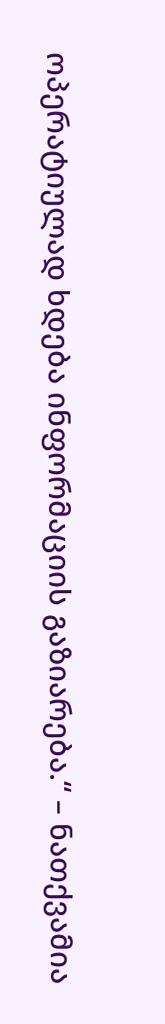ოპერატიულად ხდება ინფორმაციის გაზიარება.“ – ნათქვამია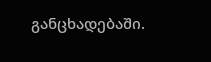განცხადებაში.